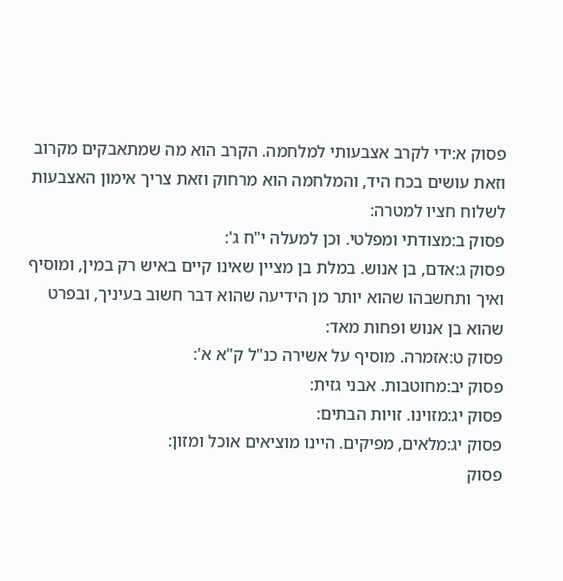פסוק א:ידי לקרב אצבעותי למלחמה. הקרב הוא מה שמתאבקים מקרוב וזאת עושים בכח היד, והמלחמה הוא מרחוק וזאת צריך אימון האצבעות לשלוח חציו למטרה:
פסוק ב:מצודתי ומפלטי. וכן למעלה י"ח ג':
פסוק ג:אדם, בן אנוש. במלת בן מציין שאינו קיים באיש רק במין, ומוסיף ואיך ותחשבהו שהוא יותר מן הידיעה שהוא דבר חשוב בעיניך, ובפרט שהוא בן אנוש ופחות מאד:
פסוק ט:אזמרה. מוסיף על אשירה כנ"ל ק"א א':
פסוק יב:מחוטבות. אבני גזית:
פסוק יג:מזוינו. זויות הבתים:
פסוק יג:מלאים, מפיקים. היינו מוציאים אוכל ומזון:
פסוק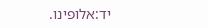יד:אלופינו.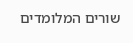שורים המלומדים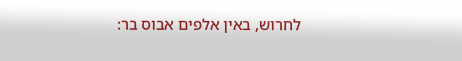לחרוש, באין אלפים אבוס בר: